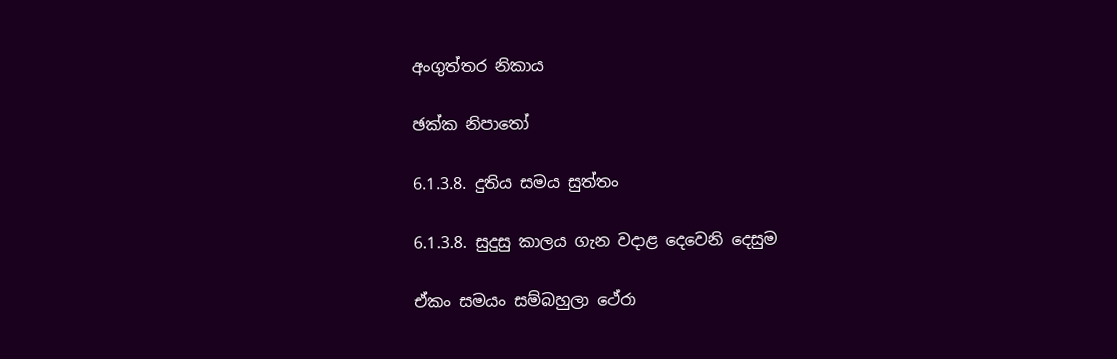අංගුත්තර නිකාය

ඡක්ක නිපාතෝ

6.1.3.8. දුතිය සමය සුත්තං

6.1.3.8. සුදුසු කාලය ගැන වදාළ දෙවෙනි දෙසුම

ඒකං සමයං සම්බහුලා ථේරා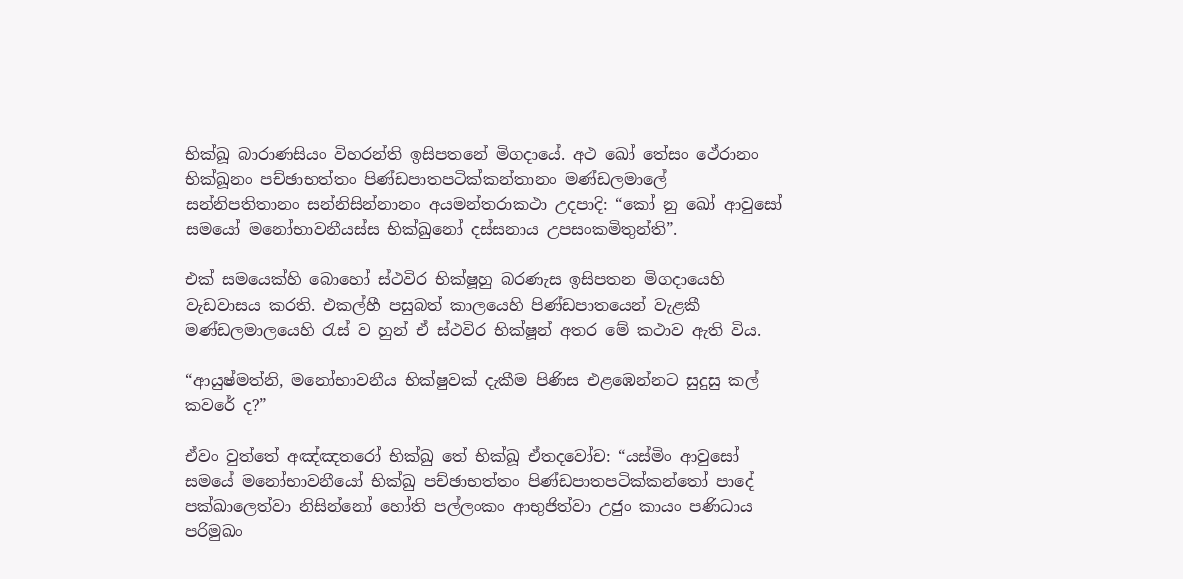භික්ඛූ බාරාණසියං විහරන්ති ඉසිපතනේ මිගදායේ. අථ ඛෝ තේසං ථේරානං භික්ඛූනං පච්ඡාභත්තං පිණ්ඩපාතපටික්කන්තානං මණ්ඩලමාලේ සන්නිපතිතානං සන්නිසින්නානං අයමන්තරාකථා උදපාදි: “කෝ නු ඛෝ ආවුසෝ සමයෝ මනෝභාවනීයස්ස භික්ඛුනෝ දස්සනාය උපසංකමිතුන්ති”.

එක් සමයෙක්හි බොහෝ ස්ථවිර භික්ෂූහු බරණැස ඉසිපතන මිගදායෙහි වැඩවාසය කරති. එකල්හී පසුබත් කාලයෙහි පිණ්ඩපාතයෙන් වැළකී මණ්ඩලමාලයෙහි රැස් ව හුන් ඒ ස්ථවිර භික්ෂූන් අතර මේ කථාව ඇති විය.

“ආයුෂ්මත්නි, මනෝභාවනීය භික්ෂුවක් දැකීම පිණිස එළඹෙන්නට සුදුසු කල් කවරේ ද?”

ඒවං වුත්තේ අඤ්ඤතරෝ භික්ඛු තේ භික්ඛූ ඒතදවෝච: “යස්මිං ආවුසෝ සමයේ මනෝභාවනීයෝ භික්ඛු පච්ඡාභත්තං පිණ්ඩපාතපටික්කන්තෝ පාදේ පක්ඛාලෙත්වා නිසින්නෝ හෝති පල්ලංකං ආභුජිත්වා උජුං කායං පණිධාය පරිමුඛං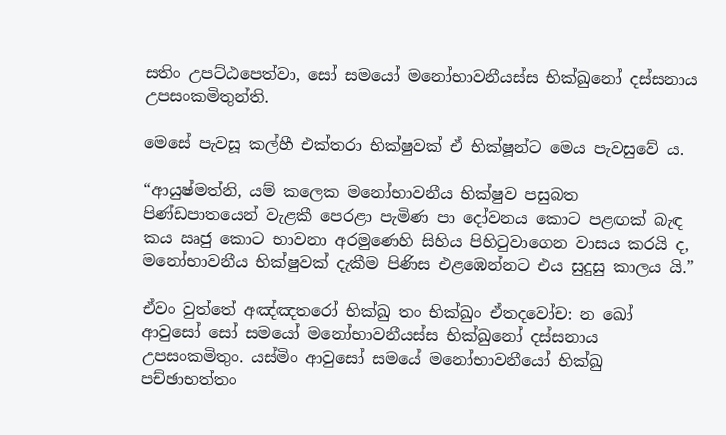සතිං උපට්ඨපෙත්වා, සෝ සමයෝ මනෝභාවනීයස්ස භික්ඛුනෝ දස්සනාය උපසංකමිතුන්ති.

මෙසේ පැවසූ කල්හී එක්තරා භික්ෂුවක් ඒ භික්ෂූන්ට මෙය පැවසුවේ ය.

“ආයුෂ්මත්නි, යම් කලෙක මනෝභාවනීය භික්ෂුව පසුබත පිණ්ඩපාතයෙන් වැළකී පෙරළා පැමිණ පා දෝවනය කොට පළඟක් බැඳ කය ඍජු කොට භාවනා අරමුණෙහි සිහිය පිහිටුවාගෙන වාසය කරයි ද, මනෝභාවනීය භික්ෂුවක් දැකීම පිණිස එළඹෙන්නට එය සුදුසු කාලය යි.”

ඒවං වුත්තේ අඤ්ඤතරෝ භික්ඛු තං භික්ඛුං ඒතදවෝච: න ඛෝ ආවුසෝ සෝ සමයෝ මනෝභාවනීයස්ස භික්ඛුනෝ දස්සනාය උපසංකමිතුං. යස්මිං ආවුසෝ සමයේ මනෝභාවනීයෝ භික්ඛු පච්ඡාභත්තං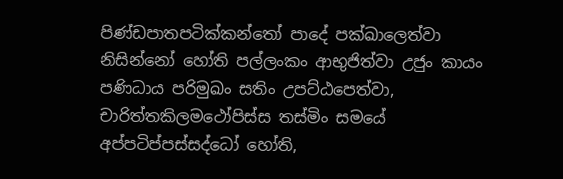පිණ්ඩපාතපටික්කන්තෝ පාදේ පක්ඛාලෙත්වා නිසින්නෝ හෝති පල්ලංකං ආභුජිත්වා උජුං කායං පණිධාය පරිමුඛං සතිං උපට්ඨපෙත්වා, චාරිත්තකිලමථෝපිස්ස තස්මිං සමයේ අප්පටිප්පස්සද්ධෝ හෝති,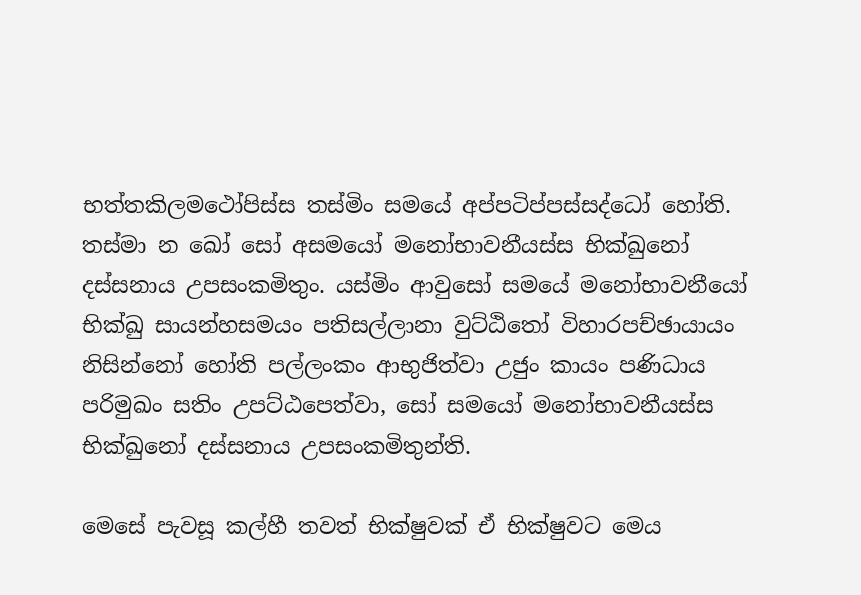භත්තකිලමථෝපිස්ස තස්මිං සමයේ අප්පටිප්පස්සද්ධෝ හෝති. තස්මා න ඛෝ සෝ අසමයෝ මනෝභාවනීයස්ස භික්ඛුනෝ දස්සනාය උපසංකමිතුං. යස්මිං ආවුසෝ සමයේ මනෝභාවනීයෝ භික්ඛු සායන්හසමයං පතිසල්ලානා වුට්ඨිතෝ විහාරපච්ඡායායං නිසින්නෝ හෝති පල්ලංකං ආභුජිත්වා උජුං කායං පණිධාය පරිමුඛං සතිං උපට්ඨපෙත්වා, සෝ සමයෝ මනෝභාවනීයස්ස භික්ඛුනෝ දස්සනාය උපසංකමිතුන්ති.

මෙසේ පැවසූ කල්හී තවත් භික්ෂුවක් ඒ භික්ෂුවට මෙය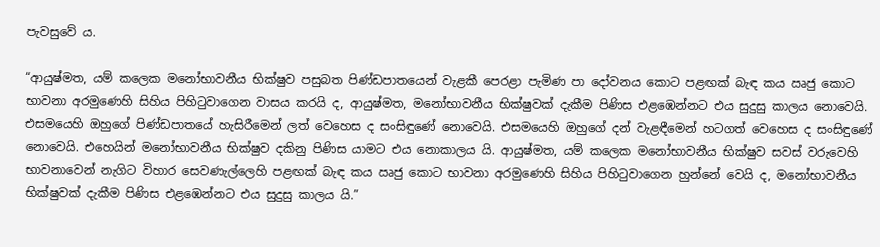පැවසුවේ ය.

“ආයුෂ්මත, යම් කලෙක මනෝභාවනීය භික්ෂුව පසුබත පිණ්ඩපාතයෙන් වැළකී පෙරළා පැමිණ පා දෝවනය කොට පළඟක් බැඳ කය ඍජු කොට භාවනා අරමුණෙහි සිහිය පිහිටුවාගෙන වාසය කරයි ද, ආයුෂ්මත, මනෝභාවනීය භික්ෂුවක් දැකීම පිණිස එළඹෙන්නට එය සුදුසු කාලය නොවෙයි. එසමයෙහි ඔහුගේ පිණ්ඩපාතයේ හැසිරීමෙන් ලත් වෙහෙස ද සංසිඳුණේ නොවෙයි. එසමයෙහි ඔහුගේ දන් වැළඳීමෙන් හටගත් වෙහෙස ද සංසිඳුණේ නොවෙයි. එහෙයින් මනෝභාවනීය භික්ෂුව දකිනු පිණිස යාමට එය නොකාලය යි. ආයුෂ්මත, යම් කලෙක මනෝභාවනීය භික්ෂුව සවස් වරුවෙහි භාවනාවෙන් නැගිට විහාර සෙවණැල්ලෙහි පළඟක් බැඳ කය ඍජු කොට භාවනා අරමුණෙහි සිහිය පිහිටුවාගෙන හුන්නේ වෙයි ද, මනෝභාවනීය භික්ෂුවක් දැකීම පිණිස එළඹෙන්නට එය සුදුසු කාලය යි.”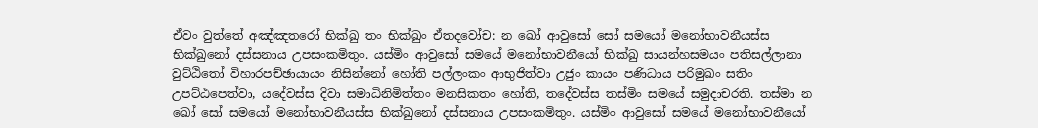ඒවං වුත්තේ අඤ්ඤතරෝ භික්ඛු තං භික්ඛුං ඒතදවෝච: න ඛෝ ආවුසෝ සෝ සමයෝ මනෝභාවනීයස්ස භික්ඛුනෝ දස්සනාය උපසංකමිතුං. යස්මිං ආවුසෝ සමයේ මනෝභාවනීයෝ භික්ඛු සායන්හසමයං පතිසල්ලානා වුට්ඨිතෝ විහාරපච්ඡායායං නිසින්නෝ හෝති පල්ලංකං ආභුජිත්වා උජුං කායං පණිධාය පරිමුඛං සතිං උපට්ඨපෙත්වා, යදේවස්ස දිවා සමාධිනිමිත්තං මනසිකතං හෝති, තදේවස්ස තස්මිං සමයේ සමුදාචරති. තස්මා න ඛෝ සෝ සමයෝ මනෝභාවනීයස්ස භික්ඛුනෝ දස්සනාය උපසංකමිතුං. යස්මිං ආවුසෝ සමයේ මනෝභාවනීයෝ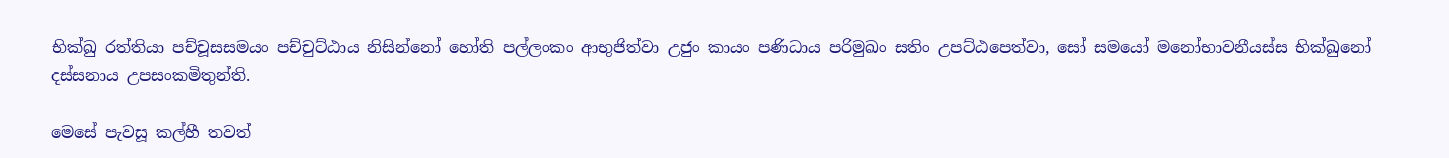භික්ඛු රත්තියා පච්චූසසමයං පච්චුට්ඨාය නිසින්නෝ හෝති පල්ලංකං ආභුජිත්වා උජුං කායං පණිධාය පරිමුඛං සතිං උපට්ඨපෙත්වා, සෝ සමයෝ මනෝභාවනීයස්ස භික්ඛුනෝ දස්සනාය උපසංකමිතුන්ති.

මෙසේ පැවසූ කල්හී තවත්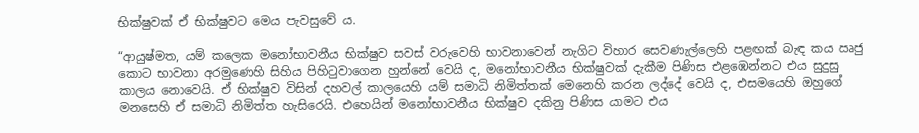භික්ෂුවක් ඒ භික්ෂුවට මෙය පැවසුවේ ය.

“ආයුෂ්මත, යම් කලෙක මනෝභාවනීය භික්ෂුව සවස් වරුවෙහි භාවනාවෙන් නැගිට විහාර සෙවණැල්ලෙහි පළඟක් බැඳ කය ඍජු කොට භාවනා අරමුණෙහි සිහිය පිහිටුවාගෙන හුන්නේ වෙයි ද, මනෝභාවනීය භික්ෂුවක් දැකීම පිණිස එළඹෙන්නට එය සුදුසු කාලය නොවෙයි. ඒ භික්ෂුව විසින් දහවල් කාලයෙහි යම් සමාධි නිමිත්තක් මෙනෙහි කරන ලද්දේ වෙයි ද, එසමයෙහි ඔහුගේ මනසෙහි ඒ සමාධි නිමිත්ත හැසිරෙයි. එහෙයින් මනෝභාවනීය භික්ෂුව දකිනු පිණිස යාමට එය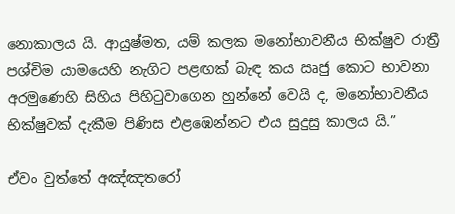නොකාලය යි. ආයුෂ්මත, යම් කලක මනෝභාවනීය භික්ෂුව රාත්‍රී පශ්චිම යාමයෙහි නැගිට පළඟක් බැඳ කය ඍජු කොට භාවනා අරමුණෙහි සිහිය පිහිටුවාගෙන හුන්නේ වෙයි ද, මනෝභාවනීය භික්ෂුවක් දැකීම පිණිස එළඹෙන්නට එය සුදුසු කාලය යි.”

ඒවං වුත්තේ අඤ්ඤතරෝ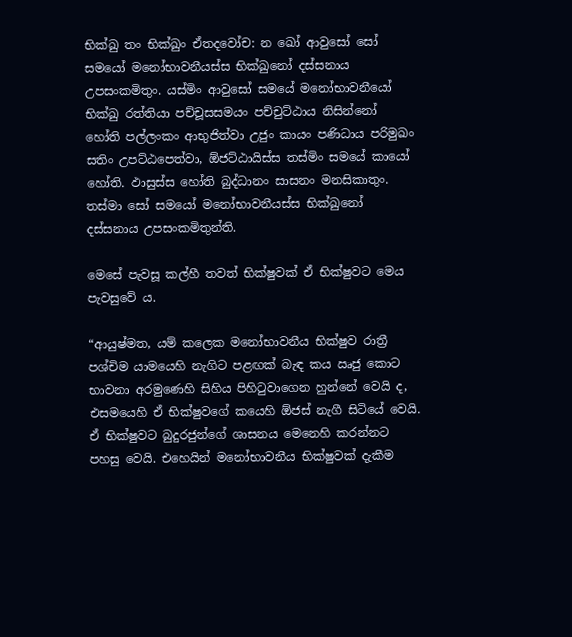භික්ඛු තං භික්ඛුං ඒතදවෝච: න ඛෝ ආවුසෝ සෝ සමයෝ මනෝභාවනීයස්ස භික්ඛුනෝ දස්සනාය උපසංකමිතුං. යස්මිං ආවුසෝ සමයේ මනෝභාවනීයෝ භික්ඛු රත්තියා පච්චූසසමයං පච්චුට්ඨාය නිසින්නෝ හෝති පල්ලංකං ආභුජිත්වා උජුං කායං පණිධාය පරිමුඛං සතිං උපට්ඨපෙත්වා, ඕජට්ඨායිස්ස තස්මිං සමයේ කායෝ හෝති. ඵාසුස්ස හෝති බුද්ධානං සාසනං මනසිකාතුං. තස්මා සෝ සමයෝ මනෝභාවනීයස්ස භික්ඛුනෝ දස්සනාය උපසංකමිතුන්ති.

මෙසේ පැවසූ කල්හී තවත් භික්ෂුවක් ඒ භික්ෂුවට මෙය පැවසුවේ ය.

“ආයුෂ්මත, යම් කලෙක මනෝභාවනීය භික්ෂුව රාත්‍රී පශ්චිම යාමයෙහි නැගිට පළඟක් බැඳ කය ඍජු කොට භාවනා අරමුණෙහි සිහිය පිහිටුවාගෙන හුන්නේ වෙයි ද, එසමයෙහි ඒ භික්ෂුවගේ කයෙහි ඕජස් නැගී සිටියේ වෙයි. ඒ භික්ෂුවට බුදුරජුන්ගේ ශාසනය මෙනෙහි කරන්නට පහසු වෙයි. එහෙයින් මනෝභාවනීය භික්ෂුවක් දැකීම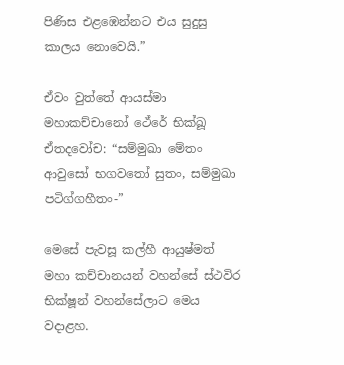පිණිස එළඹෙන්නට එය සුදුසු කාලය නොවෙයි.”

ඒවං වුත්තේ ආයස්මා මහාකච්චානෝ ථේරේ භික්ඛූ ඒතදවෝච: “සම්මුඛා මේතං ආවුසෝ භගවතෝ සුතං, සම්මුඛා පටිග්ගහීතං-”

මෙසේ පැවසූ කල්හී ආයුෂ්මත් මහා කච්චානයන් වහන්සේ ස්ථවිර භික්ෂූන් වහන්සේලාට මෙය වදාළහ.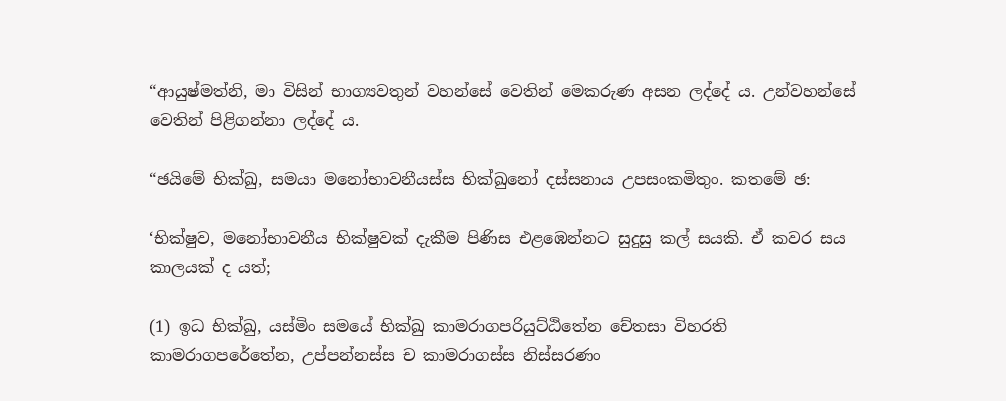“ආයුෂ්මත්නි, මා විසින් භාග්‍යවතුන් වහන්සේ වෙතින් මෙකරුණ අසන ලද්දේ ය. උන්වහන්සේ වෙතින් පිළිගන්නා ලද්දේ ය.

“ඡයිමේ භික්ඛු, සමයා මනෝභාවනීයස්ස භික්ඛුනෝ දස්සනාය උපසංකමිතුං. කතමේ ඡ:

‘භික්ෂුව, මනෝභාවනීය භික්ෂුවක් දැකීම පිණිස එළඹෙන්නට සුදුසු කල් සයකි. ඒ කවර සය කාලයක් ද යත්;

(1) ඉධ භික්ඛු, යස්මිං සමයේ භික්ඛු කාමරාගපරියුට්ඨිතේන චේතසා විහරති කාමරාගපරේතේන, උප්පන්නස්ස ච කාමරාගස්ස නිස්සරණං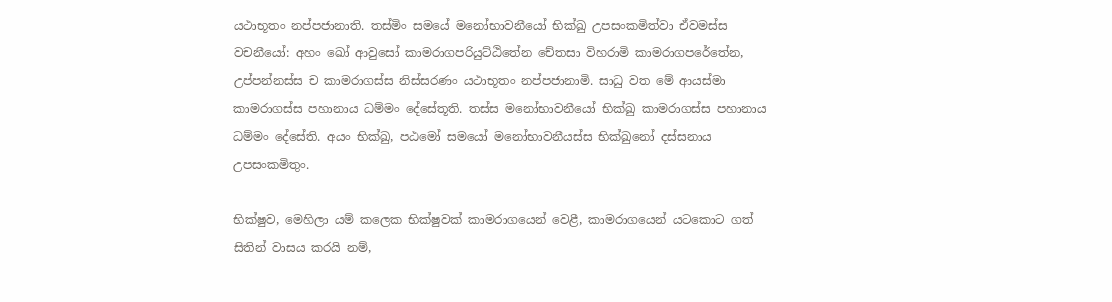යථාභූතං නප්පජානාති. තස්මිං සමයේ මනෝභාවනීයෝ භික්ඛු උපසංකමිත්වා ඒවමස්ස වචනීයෝ: අහං ඛෝ ආවුසෝ කාමරාගපරියුට්ඨිතේන චේතසා විහරාමි කාමරාගපරේතේන, උප්පන්නස්ස ච කාමරාගස්ස නිස්සරණං යථාභූතං නප්පජානාමි. සාධු වත මේ ආයස්මා කාමරාගස්ස පහානාය ධම්මං දේසේතූති. තස්ස මනෝභාවනීයෝ භික්ඛු කාමරාගස්ස පහානාය ධම්මං දේසේති. අයං භික්ඛු, පඨමෝ සමයෝ මනෝභාවනීයස්ස භික්ඛුනෝ දස්සනාය උපසංකමිතුං.

භික්ෂුව, මෙහිලා යම් කලෙක භික්ෂුවක් කාමරාගයෙන් වෙළී, කාමරාගයෙන් යටකොට ගත් සිතින් වාසය කරයි නම්,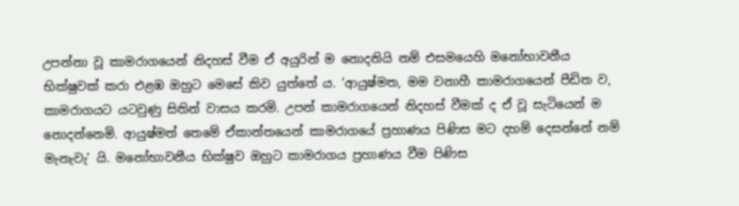උපන්නා වූ කාමරාගයෙන් නිදහස් වීම ඒ අයුරින් ම නොදනියි නම් එසමයෙහි මනෝභාවනීය භික්ෂුවක් කරා එළඹ ඔහුට මෙසේ කිව යුත්තේ ය. ‘ආයුෂ්මත, මම වනාහී කාමරාගයෙන් පීඩිත ව, කාමරාගයට යටවුණු සිතින් වාසය කරමි. උපන් කාමරාගයෙන් නිදහස් වීමක් ද ඒ වූ සැටියෙන් ම නොදන්නෙමි. ආයුෂ්මත් තෙමේ ඒකාන්තයෙන් කාමරාගයේ ප්‍රහාණය පිණිස මට දහම් දෙසන්නේ නම් මැනැවැ’ යි. මනෝභාවනීය භික්ෂුව ඔහුට කාමරාගය ප්‍රහාණය වීම පිණිස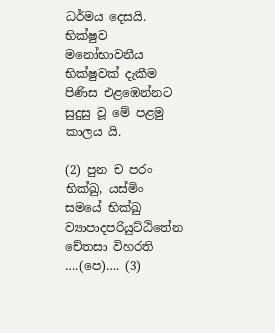ධර්මය දෙසයි. භික්ෂුව මනෝභාවනීය භික්ෂුවක් දැකීම පිණිස එළඹෙන්නට සුදුසු වූ මේ පළමු කාලය යි.

(2) පුන ච පරං භික්ඛු, යස්මිං සමයේ භික්ඛු ව්‍යාපාදපරියුට්ඨිතේන චේතසා විහරති ….(පෙ)…. (3)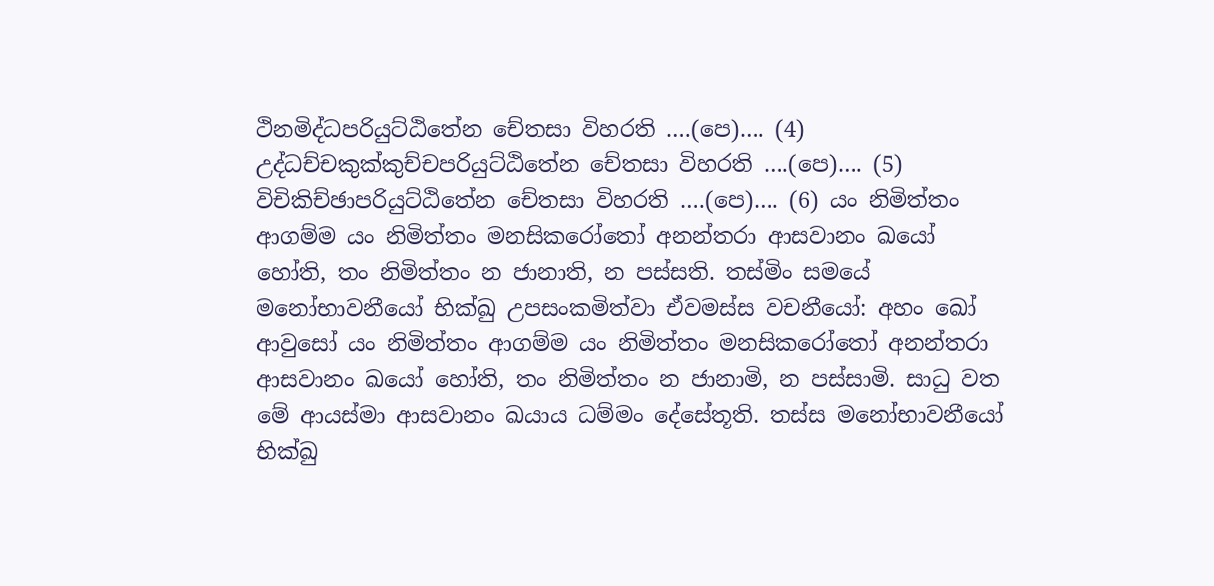ථිනමිද්ධපරියුට්ඨිතේන චේතසා විහරති ….(පෙ)…. (4) උද්ධච්චකුක්කුච්චපරියුට්ඨිතේන චේතසා විහරති ….(පෙ)…. (5) විචිකිච්ඡාපරියුට්ඨිතේන චේතසා විහරති ….(පෙ)…. (6) යං නිමිත්තං ආගම්ම යං නිමිත්තං මනසිකරෝතෝ අනන්තරා ආසවානං ඛයෝ හෝති, තං නිමිත්තං න ජානාති, න පස්සති. තස්මිං සමයේ මනෝභාවනීයෝ භික්ඛු උපසංකමිත්වා ඒවමස්ස වචනීයෝ: අහං ඛෝ ආවුසෝ යං නිමිත්තං ආගම්ම යං නිමිත්තං මනසිකරෝතෝ අනන්තරා ආසවානං ඛයෝ හෝති, තං නිමිත්තං න ජානාමි, න පස්සාමි. සාධු වත මේ ආයස්මා ආසවානං ඛයාය ධම්මං දේසේතූති. තස්ස මනෝභාවනීයෝ භික්ඛු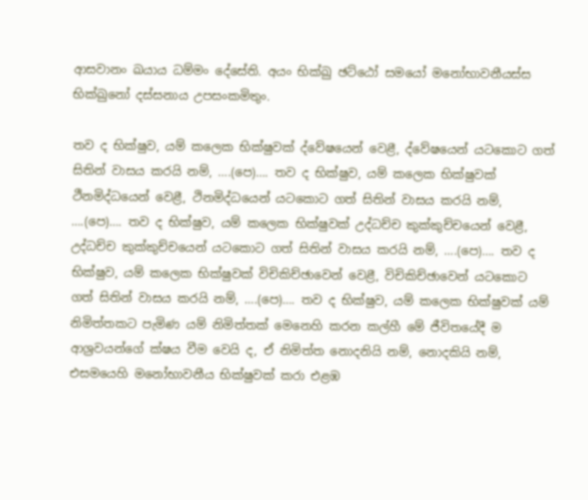ආසවානං ඛයාය ධම්මං දේසේති. අයං භික්ඛු ඡට්ඨෝ සමයෝ මනෝභාවනීයස්ස භික්ඛුනෝ දස්සනාය උපසංකමිතුං.

තව ද භික්ෂුව, යම් කලෙක භික්ෂුවක් ද්වේෂයෙන් වෙළී, ද්වේෂයෙන් යටකොට ගත් සිතින් වාසය කරයි නම්, ….(පෙ)…. තව ද භික්ෂුව, යම් කලෙක භික්ෂුවක් ථීනමිද්ධයෙන් වෙළී, ථිනමිද්ධයෙන් යටකොට ගත් සිතින් වාසය කරයි නම්, ….(පෙ)…. තව ද භික්ෂුව, යම් කලෙක භික්ෂුවක් උද්ධච්ච කුක්කුච්චයෙන් වෙළී, උද්ධච්ච කුක්කුච්චයෙන් යටකොට ගත් සිතින් වාසය කරයි නම්, ….(පෙ)…. තව ද භික්ෂුව, යම් කලෙක භික්ෂුවක් විචිකිච්ඡාවෙන් වෙළී, විචිකිච්ඡාවෙන් යටකොට ගත් සිතින් වාසය කරයි නම්, ….(පෙ)…. තව ද භික්ෂුව, යම් කලෙක භික්ෂුවක් යම් නිමිත්තකට පැමිණ යම් නිමිත්තක් මෙනෙහි කරන කල්හී මේ ජීවිතයේදී ම ආශ්‍රවයන්ගේ ක්ෂය වීම වෙයි ද, ඒ නිමිත්ත නොදනියි නම්, නොදකියි නම්, එසමයෙහි මනෝභාවනීය භික්ෂුවක් කරා එළඹ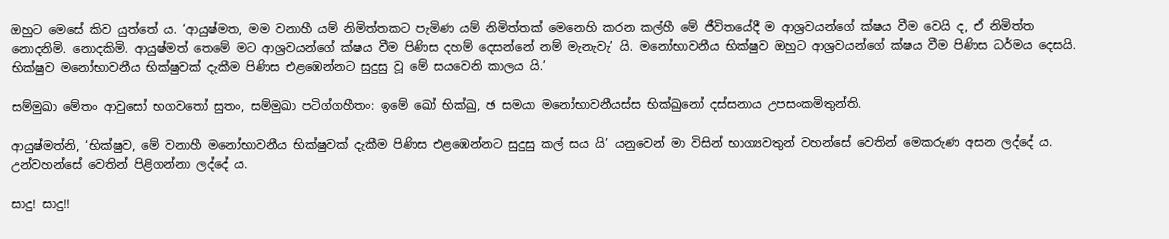ඔහුට මෙසේ කිව යුත්තේ ය. ‘ආයුෂ්මත, මම වනාහී යම් නිමිත්තකට පැමිණ යම් නිමිත්තක් මෙනෙහි කරන කල්හී මේ ජීවිතයේදී ම ආශ්‍රවයන්ගේ ක්ෂය වීම වෙයි ද, ඒ නිමිත්ත නොදනිමි. නොදකිමි. ආයුෂ්මත් තෙමේ මට ආශ්‍රවයන්ගේ ක්ෂය වීම පිණිස දහම් දෙසන්නේ නම් මැනැවැ’ යි. මනෝභාවනීය භික්ෂුව ඔහුට ආශ්‍රවයන්ගේ ක්ෂය වීම පිණිස ධර්මය දෙසයි. භික්ෂුව මනෝභාවනීය භික්ෂුවක් දැකීම පිණිස එළඹෙන්නට සුදුසු වූ මේ සයවෙනි කාලය යි.’

සම්මුඛා මේතං ආවුසෝ භගවතෝ සුතං, සම්මුඛා පටිග්ගහීතං: ඉමේ ඛෝ භික්ඛු, ඡ සමයා මනෝභාවනීයස්ස භික්ඛුනෝ දස්සනාය උපසංකමිතුන්ති.

ආයුෂ්මත්නි, ‘භික්ෂුව, මේ වනාහී මනෝභාවනීය භික්ෂුවක් දැකීම පිණිස එළඹෙන්නට සුදුසු කල් සය යි’ යනුවෙන් මා විසින් භාග්‍යවතුන් වහන්සේ වෙතින් මෙකරුණ අසන ලද්දේ ය. උන්වහන්සේ වෙතින් පිළිගන්නා ලද්දේ ය.

සාදු! සාදු!!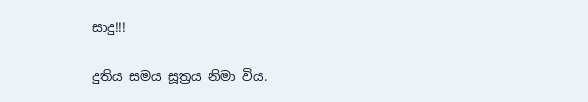සාදු!!!

දුතිය සමය සූත්‍රය නිමා විය.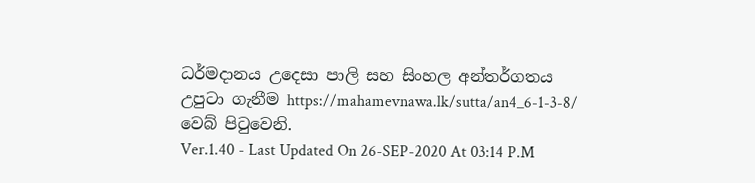ධර්මදානය උදෙසා පාලි සහ සිංහල අන්තර්ගතය උපුටා ගැනීම https://mahamevnawa.lk/sutta/an4_6-1-3-8/ වෙබ් පිටුවෙනි.
Ver.1.40 - Last Updated On 26-SEP-2020 At 03:14 P.M